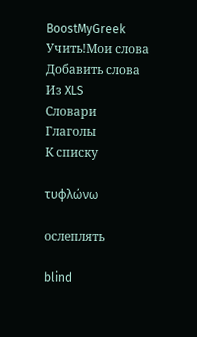BoostMyGreek
Учить!Мои слова
Добавить слова
Из XLS
Словари
Глаголы
К списку

τυφλώνω

ослеплять

blind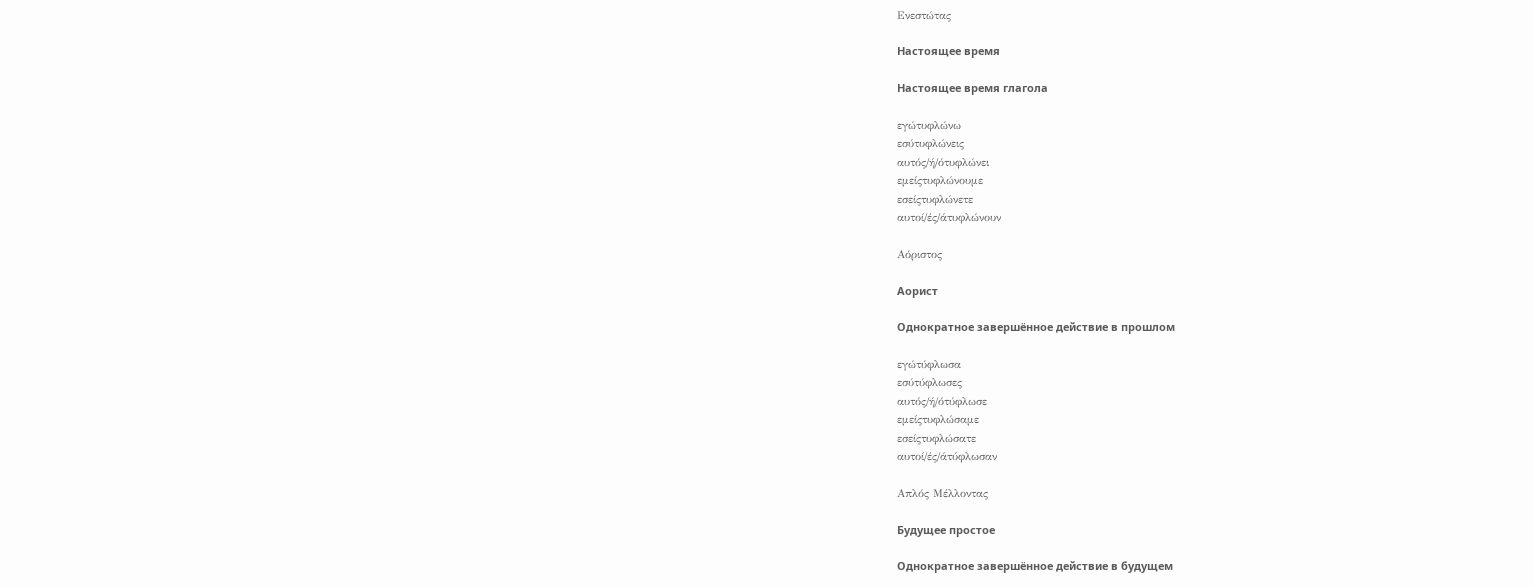Ενεστώτας

Настоящее время

Настоящее время глагола

εγώτυφλώνω
εσύτυφλώνεις
αυτός/ή/ότυφλώνει
εμείςτυφλώνουμε
εσείςτυφλώνετε
αυτοί/ές/άτυφλώνουν

Αόριστος

Аорист

Однократное завершённое действие в прошлом

εγώτύφλωσα
εσύτύφλωσες
αυτός/ή/ότύφλωσε
εμείςτυφλώσαμε
εσείςτυφλώσατε
αυτοί/ές/άτύφλωσαν

Απλός Μέλλοντας

Будущее простое

Однократное завершённое действие в будущем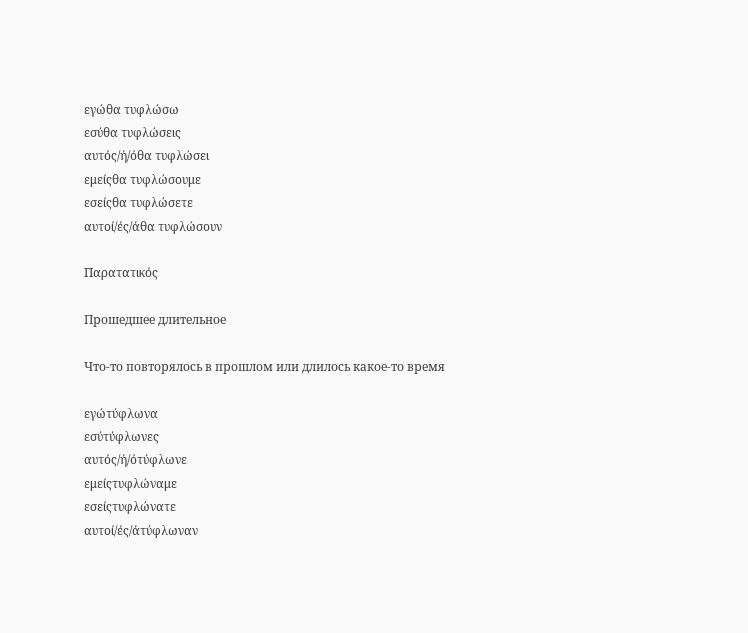εγώθα τυφλώσω
εσύθα τυφλώσεις
αυτός/ή/όθα τυφλώσει
εμείςθα τυφλώσουμε
εσείςθα τυφλώσετε
αυτοί/ές/άθα τυφλώσουν

Παρατατικός

Прошедшее длительное

Что-то повторялось в прошлом или длилось какое-то время

εγώτύφλωνα
εσύτύφλωνες
αυτός/ή/ότύφλωνε
εμείςτυφλώναμε
εσείςτυφλώνατε
αυτοί/ές/άτύφλωναν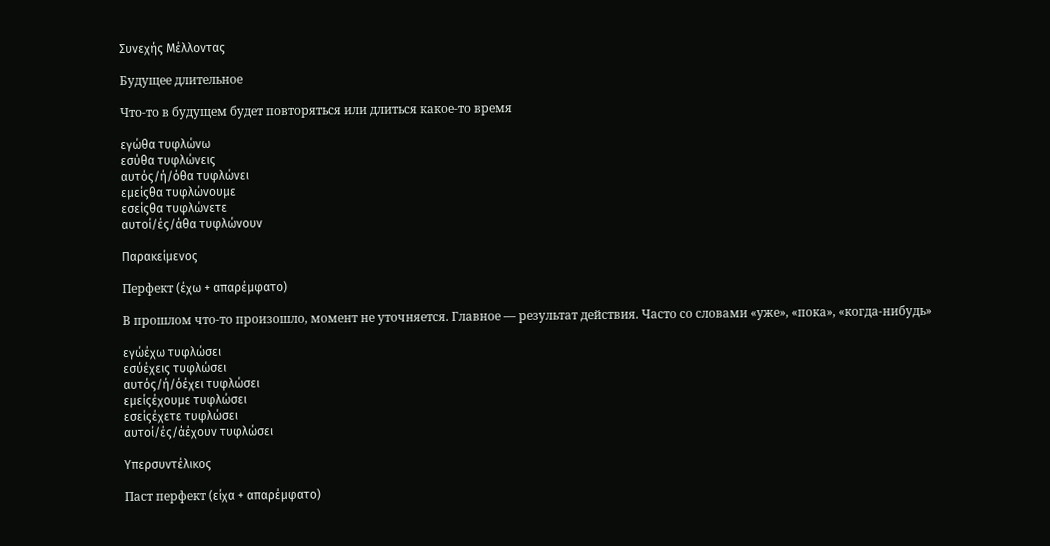Συνεχής Μέλλοντας

Будущее длительное

Что-то в будущем будет повторяться или длиться какое-то время

εγώθα τυφλώνω
εσύθα τυφλώνεις
αυτός/ή/όθα τυφλώνει
εμείςθα τυφλώνουμε
εσείςθα τυφλώνετε
αυτοί/ές/άθα τυφλώνουν

Παρακείμενος

Перфект (έχω + απαρέμφατο)

В прошлом что-то произошло, момент не уточняется. Главное — результат действия. Часто со словами «уже», «пока», «когда-нибудь»

εγώέχω τυφλώσει
εσύέχεις τυφλώσει
αυτός/ή/όέχει τυφλώσει
εμείςέχουμε τυφλώσει
εσείςέχετε τυφλώσει
αυτοί/ές/άέχουν τυφλώσει

Υπερσυντέλικος

Паст перфект (είχα + απαρέμφατο)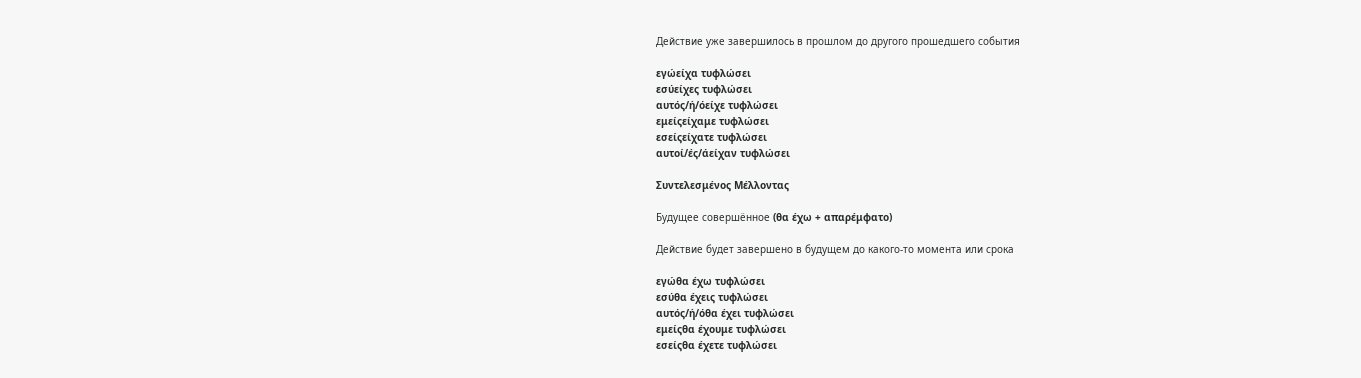Действие уже завершилось в прошлом до другого прошедшего события

εγώείχα τυφλώσει
εσύείχες τυφλώσει
αυτός/ή/όείχε τυφλώσει
εμείςείχαμε τυφλώσει
εσείςείχατε τυφλώσει
αυτοί/ές/άείχαν τυφλώσει

Συντελεσμένος Μέλλοντας

Будущее совершённое (θα έχω + απαρέμφατο)

Действие будет завершено в будущем до какого-то момента или срока

εγώθα έχω τυφλώσει
εσύθα έχεις τυφλώσει
αυτός/ή/όθα έχει τυφλώσει
εμείςθα έχουμε τυφλώσει
εσείςθα έχετε τυφλώσει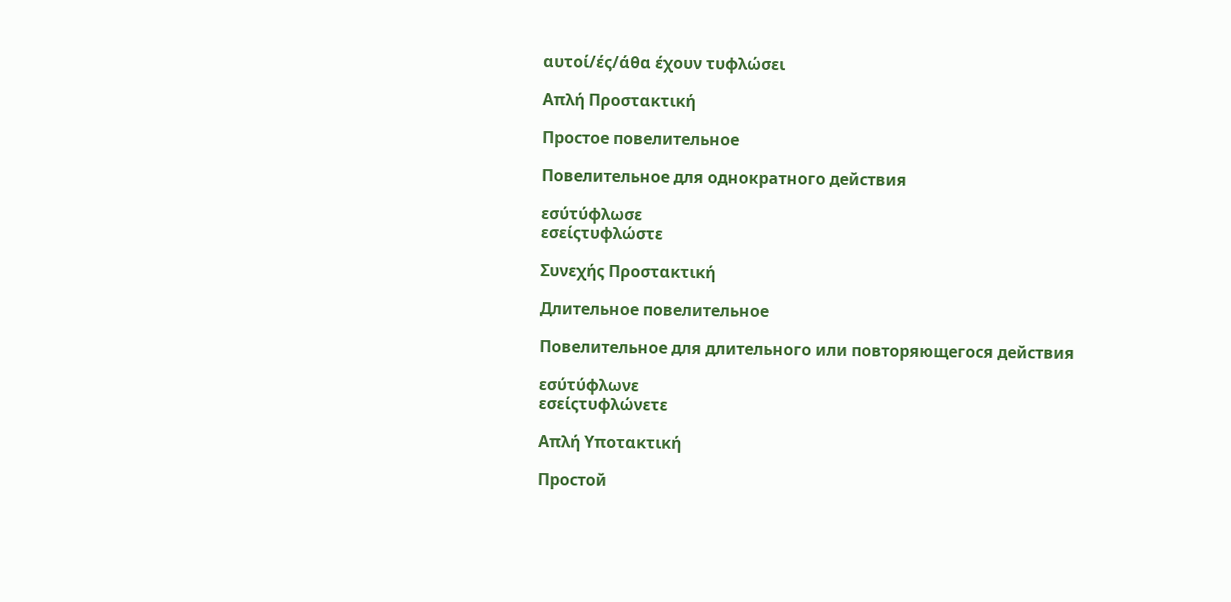αυτοί/ές/άθα έχουν τυφλώσει

Απλή Προστακτική

Простое повелительное

Повелительное для однократного действия

εσύτύφλωσε
εσείςτυφλώστε

Συνεχής Προστακτική

Длительное повелительное

Повелительное для длительного или повторяющегося действия

εσύτύφλωνε
εσείςτυφλώνετε

Απλή Υποτακτική

Простой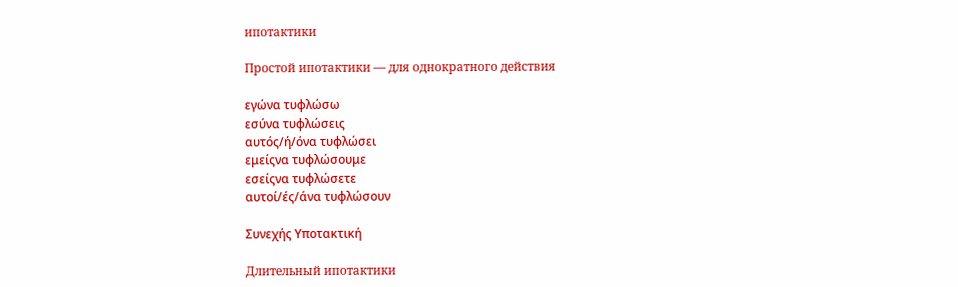ипотактики

Простой ипотактики — для однократного действия

εγώνα τυφλώσω
εσύνα τυφλώσεις
αυτός/ή/όνα τυφλώσει
εμείςνα τυφλώσουμε
εσείςνα τυφλώσετε
αυτοί/ές/άνα τυφλώσουν

Συνεχής Υποτακτική

Длительный ипотактики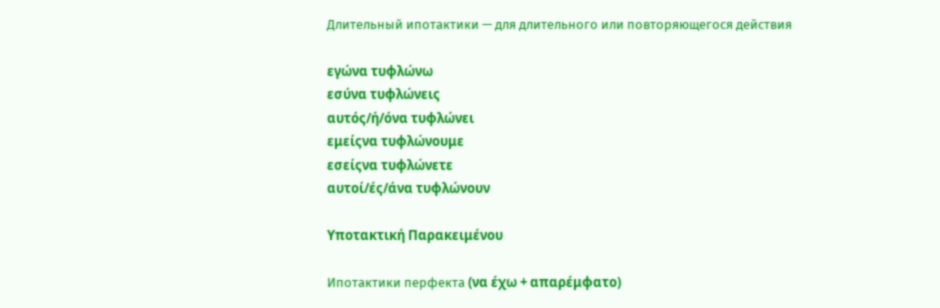Длительный ипотактики — для длительного или повторяющегося действия

εγώνα τυφλώνω
εσύνα τυφλώνεις
αυτός/ή/όνα τυφλώνει
εμείςνα τυφλώνουμε
εσείςνα τυφλώνετε
αυτοί/ές/άνα τυφλώνουν

Υποτακτική Παρακειμένου

Ипотактики перфекта (να έχω + απαρέμφατο)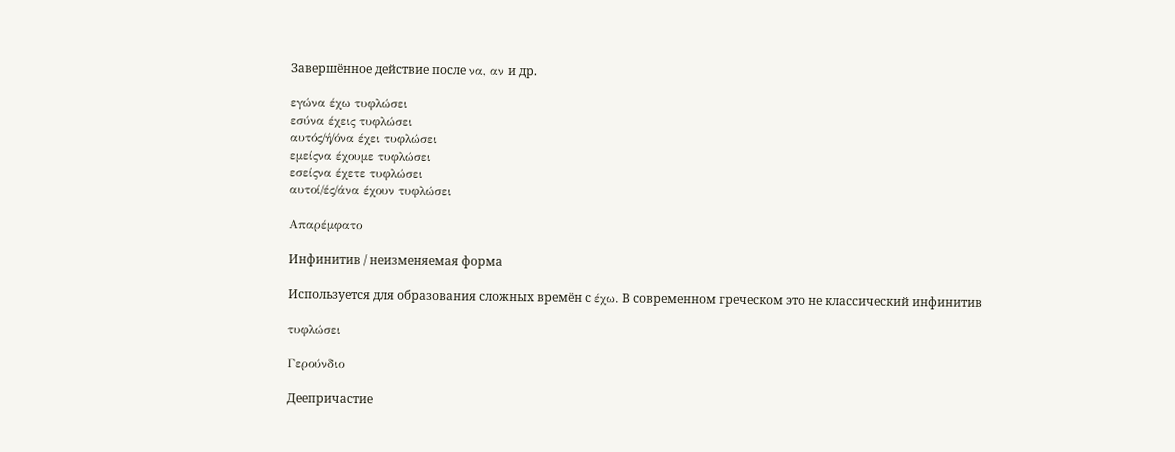Завершённое действие после να, αν и др.

εγώνα έχω τυφλώσει
εσύνα έχεις τυφλώσει
αυτός/ή/όνα έχει τυφλώσει
εμείςνα έχουμε τυφλώσει
εσείςνα έχετε τυφλώσει
αυτοί/ές/άνα έχουν τυφλώσει

Απαρέμφατο

Инфинитив / неизменяемая форма

Используется для образования сложных времён с έχω. В современном греческом это не классический инфинитив

τυφλώσει

Γερούνδιο

Деепричастие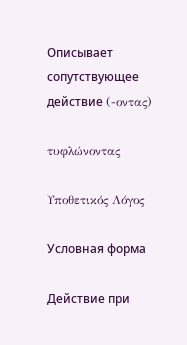Описывает сопутствующее действие (-οντας)

τυφλώνοντας

Υποθετικός Λόγος

Условная форма

Действие при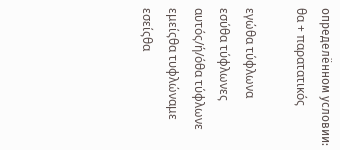определённом условии: θα + παρατατικός

εγώθα τύφλωνα
εσύθα τύφλωνες
αυτός/ή/όθα τύφλωνε
εμείςθα τυφλώναμε
εσείςθα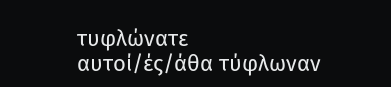τυφλώνατε
αυτοί/ές/άθα τύφλωναν